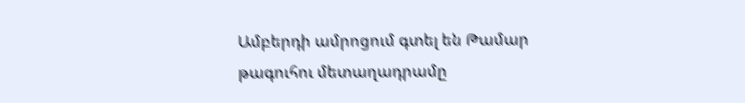Ամբերդի ամրոցում գտել են Թամար թագուհու մետաղադրամը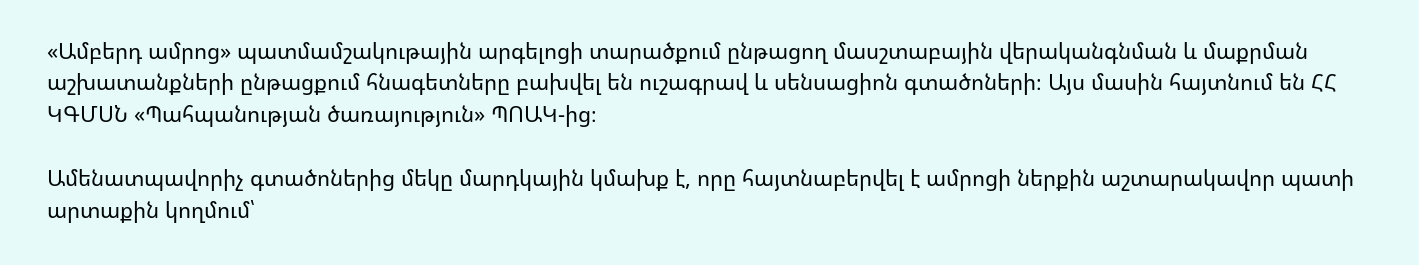«Ամբերդ ամրոց» պատմամշակութային արգելոցի տարածքում ընթացող մասշտաբային վերականգնման և մաքրման աշխատանքների ընթացքում հնագետները բախվել են ուշագրավ և սենսացիոն գտածոների։ Այս մասին հայտնում են ՀՀ ԿԳՄՍՆ «Պահպանության ծառայություն» ՊՈԱԿ-ից։

Ամենատպավորիչ գտածոներից մեկը մարդկային կմախք է, որը հայտնաբերվել է ամրոցի ներքին աշտարակավոր պատի արտաքին կողմում՝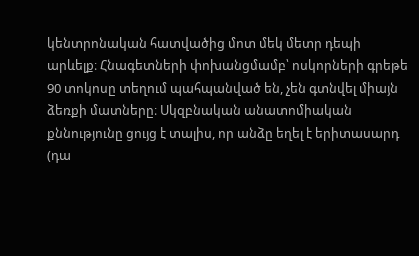կենտրոնական հատվածից մոտ մեկ մետր դեպի արևելք։ Հնագետների փոխանցմամբ՝ ոսկորների գրեթե 90 տոկոսը տեղում պահպանված են, չեն գտնվել միայն ձեռքի մատները։ Սկզբնական անատոմիական քննությունը ցույց է տալիս, որ անձը եղել է երիտասարդ (դա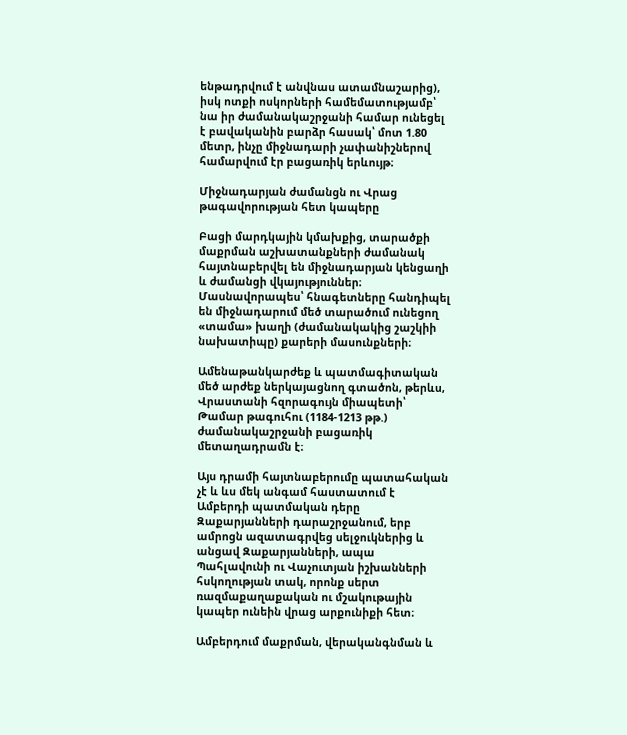ենթադրվում է անվնաս ատամնաշարից), իսկ ոտքի ոսկորների համեմատությամբ՝ նա իր ժամանակաշրջանի համար ունեցել է բավականին բարձր հասակ՝ մոտ 1.80 մետր, ինչը միջնադարի չափանիշներով համարվում էր բացառիկ երևույթ։

Միջնադարյան ժամանցն ու Վրաց թագավորության հետ կապերը

Բացի մարդկային կմախքից, տարածքի մաքրման աշխատանքների ժամանակ հայտնաբերվել են միջնադարյան կենցաղի և ժամանցի վկայություններ։ Մասնավորապես՝ հնագետները հանդիպել են միջնադարում մեծ տարածում ունեցող «տամա» խաղի (ժամանակակից շաշկիի նախատիպը) քարերի մասունքների։

Ամենաթանկարժեք և պատմագիտական մեծ արժեք ներկայացնող գտածոն, թերևս, Վրաստանի հզորագույն միապետի՝ Թամար թագուհու (1184-1213 թթ.) ժամանակաշրջանի բացառիկ մետաղադրամն է։

Այս դրամի հայտնաբերումը պատահական չէ և ևս մեկ անգամ հաստատում է Ամբերդի պատմական դերը Զաքարյանների դարաշրջանում, երբ ամրոցն ազատագրվեց սելջուկներից և անցավ Զաքարյանների, ապա Պահլավունի ու Վաչուտյան իշխանների հսկողության տակ, որոնք սերտ ռազմաքաղաքական ու մշակութային կապեր ունեին վրաց արքունիքի հետ։

Ամբերդում մաքրման, վերականգնման և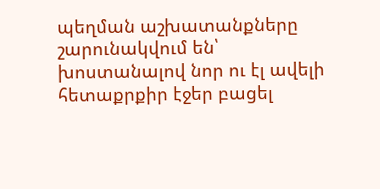պեղման աշխատանքները շարունակվում են՝ խոստանալով նոր ու էլ ավելի հետաքրքիր էջեր բացել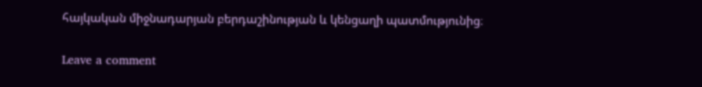հայկական միջնադարյան բերդաշինության և կենցաղի պատմությունից։

Leave a comment